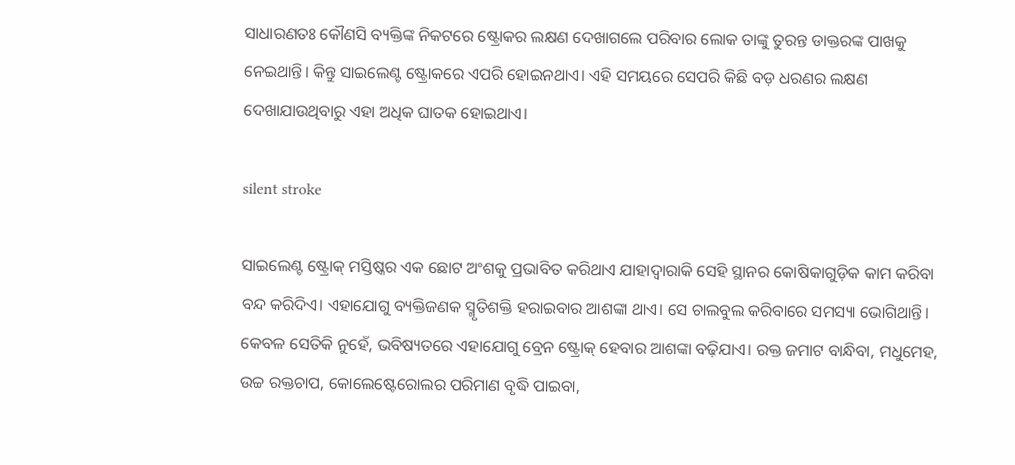ସାଧାରଣତଃ କୌଣସି ବ୍ୟକ୍ତିଙ୍କ ନିକଟରେ ଷ୍ଟ୍ରୋକର ଲକ୍ଷଣ ଦେଖାଗଲେ ପରିବାର ଲୋକ ତାଙ୍କୁ ତୁରନ୍ତ ଡାକ୍ତରଙ୍କ ପାଖକୁ ନେଇଥାନ୍ତି। କିନ୍ତୁ ସାଇଲେଣ୍ଟ ଷ୍ଟ୍ରୋକରେ ଏପରି ହୋଇନଥାଏ। ଏହି ସମୟରେ ସେପରି କିଛି ବଡ଼ ଧରଣର ଲକ୍ଷଣ ଦେଖାଯାଉଥିବାରୁ ଏହା ଅଧିକ ଘାତକ ହୋଇଥାଏ।

silent stroke

ସାଇଲେଣ୍ଟ ଷ୍ଟ୍ରୋକ୍ ମସ୍ତିଷ୍କର ଏକ ଛୋଟ ଅଂଶକୁ ପ୍ରଭାବିତ କରିଥାଏ ଯାହାଦ୍ୱାରାକି ସେହି ସ୍ଥାନର କୋଷିକାଗୁଡ଼ିକ କାମ କରିବା ବନ୍ଦ କରିଦିଏ। ଏହାଯୋଗୁ ବ୍ୟକ୍ତିଜଣକ ସ୍ମୃତିଶକ୍ତି ହରାଇବାର ଆଶଙ୍କା ଥାଏ। ସେ ଚାଲବୁଲ କରିବାରେ ସମସ୍ୟା ଭୋଗିଥାନ୍ତି। କେବଳ ସେତିକି ନୁହେଁ, ଭବିଷ୍ୟତରେ ଏହାଯୋଗୁ ବ୍ରେନ ଷ୍ଟ୍ରୋକ୍ ହେବାର ଆଶଙ୍କା ବଢ଼ିଯାଏ। ରକ୍ତ ଜମାଟ ବାନ୍ଧିବା, ମଧୁମେହ, ଉଚ୍ଚ ରକ୍ତଚାପ, କୋଲେଷ୍ଟେରୋଲର ପରିମାଣ ବୃଦ୍ଧି ପାଇବା,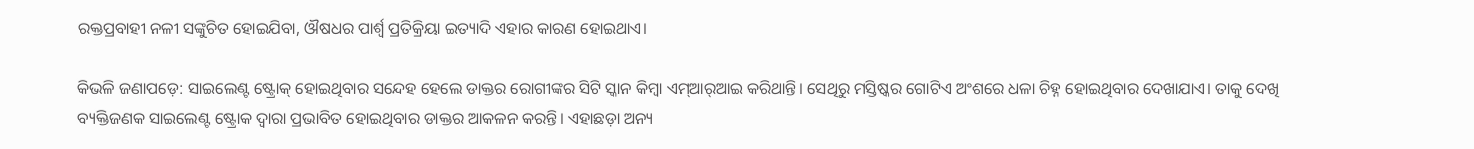ରକ୍ତପ୍ରବାହୀ ନଳୀ ସଙ୍କୁଚିତ ହୋଇଯିବା, ଔଷଧର ପାର୍ଶ୍ୱ ପ୍ରତିକ୍ରିୟା ଇତ୍ୟାଦି ଏହାର କାରଣ ହୋଇଥାଏ।

କିଭଳି ଜଣାପଡ଼େ: ସାଇଲେଣ୍ଟ ଷ୍ଟ୍ରୋକ୍ ହୋଇଥିବାର ସନ୍ଦେହ ହେଲେ ଡାକ୍ତର ରୋଗୀଙ୍କର ସିଟି ସ୍କାନ କିମ୍ବା ଏମ୍‌ଆର୍‌ଆଇ କରିଥାନ୍ତି। ସେଥିରୁ ମସ୍ତିଷ୍କର ଗୋଟିଏ ଅଂଶରେ ଧଳା ଚିହ୍ନ ହୋଇଥିବାର ଦେଖାଯାଏ। ତାକୁ ଦେଖି ବ୍ୟକ୍ତିଜଣକ ସାଇଲେଣ୍ଟ ଷ୍ଟ୍ରୋକ ଦ୍ୱାରା ପ୍ରଭାବିତ ହୋଇଥିବାର ଡାକ୍ତର ଆକଳନ କରନ୍ତି। ଏହାଛଡ଼ା ଅନ୍ୟ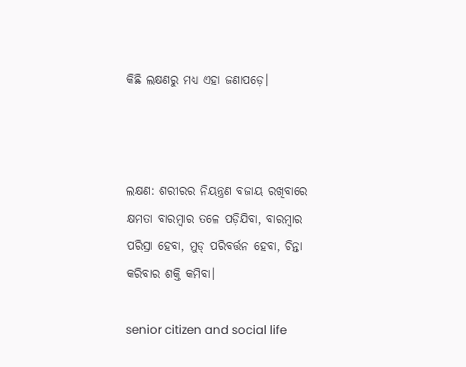କିଛି ଲକ୍ଷଣରୁ ମଧ୍ୟ ଏହା ଜଣାପଡ଼େ।



ଲକ୍ଷଣ: ଶରୀରର ନିୟନ୍ତ୍ରଣ ବଜାୟ ରଖିବାରେ କ୍ଷମତା ବାରମ୍ବାର ତଳେ ପଡ଼ିଯିବା, ବାରମ୍ବାର ପରିସ୍ରା ହେବା, ମୁଡ୍ ପରିବର୍ତ୍ତନ ହେବା, ଚିନ୍ତା କରିବାର ଶକ୍ତି କମିବା।

senior citizen and social life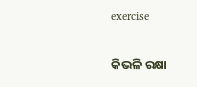exercise

କିଭଳି ରକ୍ଷା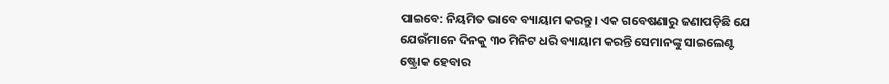ପାଇବେ: ନିୟମିତ ଭାବେ ବ୍ୟାୟାମ କରନ୍ତୁ। ଏକ ଗବେଷଣାରୁ ଜଣାପଡ଼ିଛି ଯେ ଯେଉଁମାନେ ଦିନକୁ ୩୦ ମିନିଟ ଧରି ବ୍ୟାୟାମ କରନ୍ତି ସେମାନଙ୍କୁ ସାଇଲେଣ୍ଟ ଷ୍ଟ୍ରୋକ ହେବାର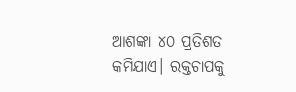ଆଶଙ୍କା ୪୦ ପ୍ରତିଶତ କମିଯାଏ। ରକ୍ତଚାପକୁ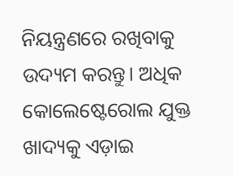ନିୟନ୍ତ୍ରଣରେ ରଖିବାକୁ ଉଦ୍ୟମ କରନ୍ତୁ। ଅଧିକ କୋଲେଷ୍ଟେରୋଲ ଯୁକ୍ତ ଖାଦ୍ୟକୁ ଏଡ଼ାଇ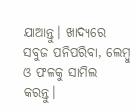ଯାଆନ୍ତୁ। ଖାଦ୍ୟରେ ସବୁଜ ପନିପରିବା, ଲେମ୍ବୁ ଓ ଫଳକୁ ସାମିଲ କରନ୍ତୁ।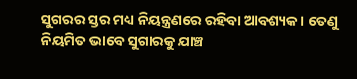ସୁଗରର ସ୍ତର ମଧ୍ୟ ନିୟନ୍ତ୍ରଣରେ ରହିବା ଆବଶ୍ୟକ। ତେଣୁ ନିୟମିତ ଭାବେ ସୁଗାରକୁ ଯାଞ୍ଚ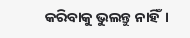କରିବାକୁ ଭୁଲନ୍ତୁ ନାହିଁ।